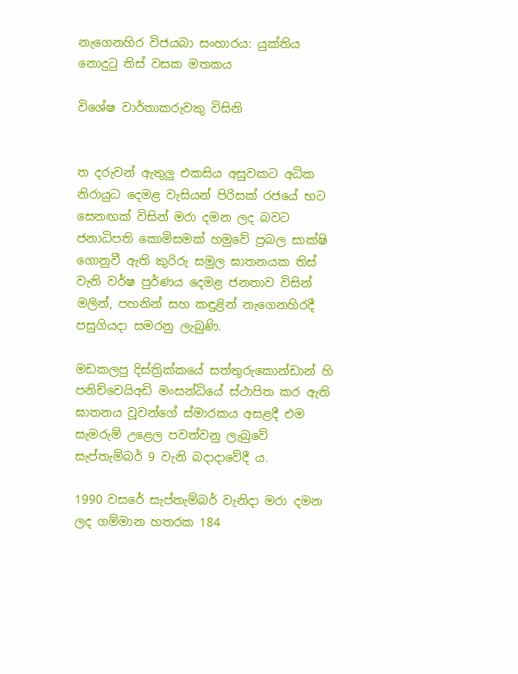නැගෙනහිර විජයබා සංහාරය: යුක්තිය නොදුටු තිස් වසක මතකය

විශේෂ වාර්තාකරුවකු විසිනි


ත දරුවන් ඇතුලු එකසිය අසුවකට අධික නිරායුධ දෙමළ වැසියන් පිරිසක් රජයේ භට සෙනඟක් විසින් මරා දමන ලද බවට ජනාධිපති කොමිසමක් හමුවේ ප්‍රබල සාක්ෂි ගොනුවී ඇති කුරිරු සමුල ඝාතනයක තිස් වැනි වර්ෂ පුර්ණය දෙමළ ජනතාව විසින් මලින්, පහනින් සහ කඳුළින් නැගෙනහිරදී පසුගියදා සමරනු ලැබුණි.

මඩකලපු දිස්ත්‍රික්කයේ සත්තුරුකොන්ඩාන් හි පනිච්චෙයිඅඩි මංසන්ධියේ ස්ථාපිත කර ඇති ඝාතනය වූවන්ගේ ස්‌මාරකය අසළදී එම සැමරුම් උළෙල පවත්වනු ලැබුවේ සැප්තැම්බර් 9 වැනි බදාදාවේදී ය.

1990 වසරේ සැප්තැම්බර් වැනිදා මරා දමන ලද ගම්මාන හතරක 184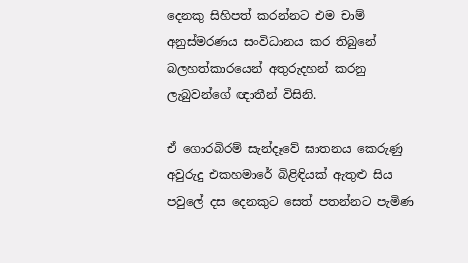දෙනකු සිහිපත් කරන්නට එම චාම් අනුස්මරණය සංවිධානය කර තිබුනේ බලහත්කාරයෙන් අතුරුදහන් කරනු ලැබුවන්ගේ ඥාතීන් විසිනි.

ඒ ගොරබිරම් සැන්දෑවේ ඝාතනය කෙරුණු අවුරුදු එකහමාරේ බිළිඳියක් ඇතුළු සිය පවුලේ දස දෙනකුට සෙත් පතන්නට පැමිණ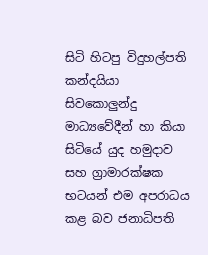සිටි හිටපු විදුහල්පති කන්දයියා සිවකොලුන්දු මාධ්‍යවේදීන් හා කියා සිටියේ යුද හමුදාව සහ ග්‍රාමාරක්ෂක භටයන් එම අපරාධය කළ බව ජනාධිපති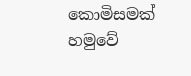කොමිසමක් හමුවේ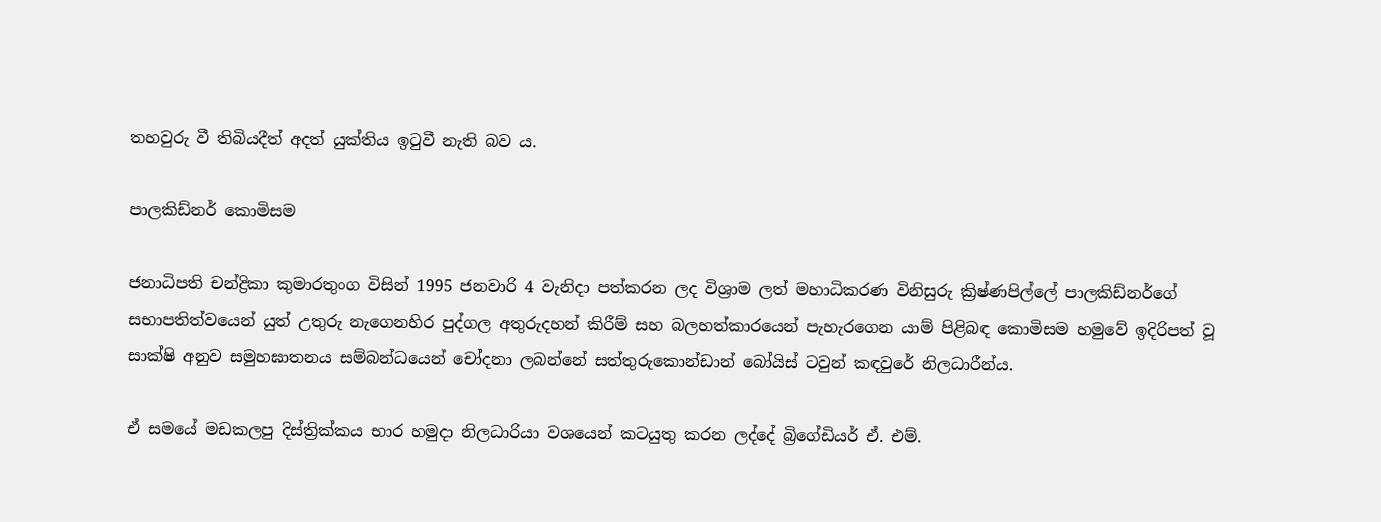තහවුරු වී තිබියදීත් අදත් යුක්තිය ඉටුවී නැති බව ය.

පාලකිඩ්නර් කොමිසම

ජනාධිපති චන්ද්‍රිකා කුමාරතුංග විසින් 1995 ජනවාරි 4 වැනිදා පත්කරන ලද විශ්‍රාම ලත් මහාධිකරණ විනිසුරු ක්‍රිෂ්ණපිල්ලේ පාලකිඩ්නර්ගේ සභාපතිත්වයෙන් යුත් උතුරු නැගෙනහිර පුද්ගල අතුරුදහන් කිරීම් සහ බලහත්කාරයෙන් පැහැරගෙන යාම් පිළිබඳ කොමිසම හමුවේ ඉදිරිපත් වූ සාක්ෂි අනුව සමුහඝාතනය සම්බන්ධයෙන් චෝදනා ලබන්නේ සත්තුරුකොන්ඩාන් බෝයිස් ටවුන් කඳවුරේ නිලධාරීන්ය.

ඒ සමයේ මඩකලපු දිස්ත්‍රික්කය භාර හමුදා නිලධාරියා වශයෙන් කටයුතු කරන ලද්දේ බ්‍රිගේඩියර් ඒ. එම්.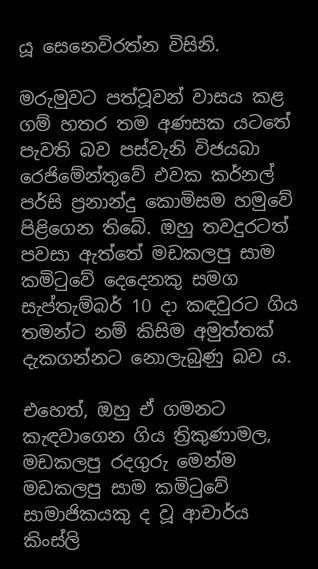යූ සෙනෙවිරත්න විසිනි.

මරුමුවට පත්වූවන් වාසය කළ ගම් හතර තම අණසක යටතේ පැවති බව පස්වැනි විජයබා රෙජිමේන්තුවේ එවක කර්නල් පර්සි ප්‍රනාන්දු කොමිසම හමුවේ පිළිගෙන තිබේ. ඔහු තවදුරටත් පවසා ඇත්තේ මඩකලපු සාම කමිටුවේ දෙදෙනකු සමග සැප්තැම්බර් 10 දා කඳවුරට ගිය තමන්ට නම් කිසිම අමුත්තක් දැකගන්නට නොලැබුණු බව ය.

එහෙත්, ඔහු ඒ ගමනට කැඳවාගෙන ගිය ත්‍රිකුණාමල, මඩකලපු රදගුරු මෙන්ම මඩකලපු සාම කමිටුවේ සාමාජිකයකු ද වූ ආචාර්ය කිංස්ලි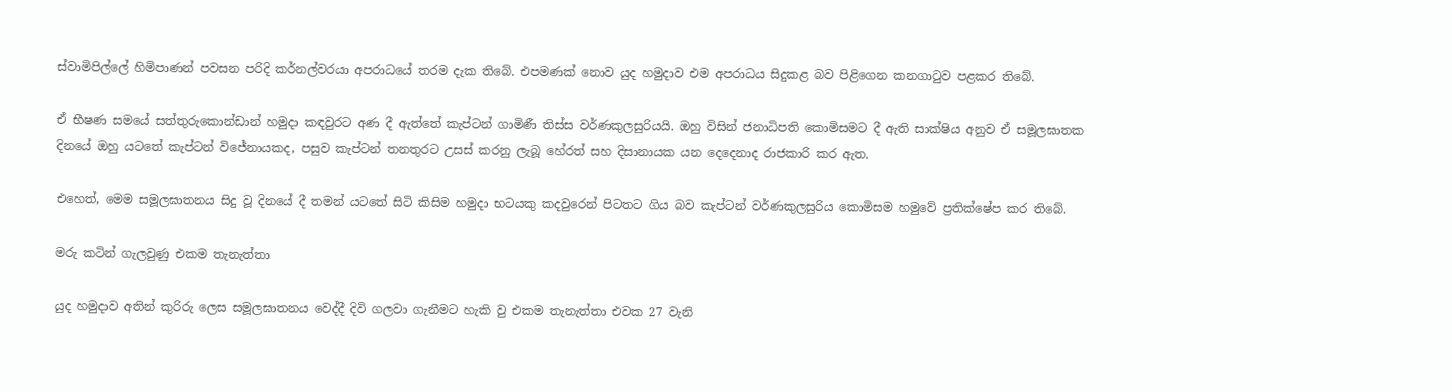ස්වාමිපිල්ලේ හිමිපාණන් පවසන පරිදි කර්නල්වරයා අපරාධයේ තරම දැක තිබේ. එපමණක් නොව යුද හමුදාව එම අපරාධය සිදුකළ බව පිළිගෙන කනගාටුව පළකර තිබේ.

ඒ භීෂණ සමයේ සත්තුරුකොන්ඩාන් හමුදා කඳවුරට අණ දී ඇත්තේ කැප්ටන් ගාමිණී තිස්ස වර්ණකුලසුරියයි. ඔහු විසින් ජනාධිපති කොමිසමට දී ඇති සාක්ෂිය අනුව ඒ සමූලඝාතක දිනයේ ඔහු යටතේ කැප්ටන් විජේනායකද, පසුව කැප්ටන් තනතුරට උසස් කරනු ලැබූ හේරත් සහ දිසානායක යන දෙදෙනාද රාජකාරි කර ඇත.

එහෙත්, මෙම සමූලඝාතනය සිදු වූ දිනයේ දී තමන් යටතේ සිටි කිසිම හමුදා භටයකු කදවුරෙන් පිටතට ගිය බව කැප්ටන් වර්ණකුලසුරිය කොමිසම හමුවේ ප්‍රතික්ෂේප කර තිබේ.

මරු කටින් ගැලවුණු එකම තැනැත්තා

යුද හමුදාව අතින් කුරිරු ලෙස සමූලඝාතනය වෙද්දී දිවි ගලවා ගැනීමට හැකි වු එකම තැනැත්තා එවක 27 වැනි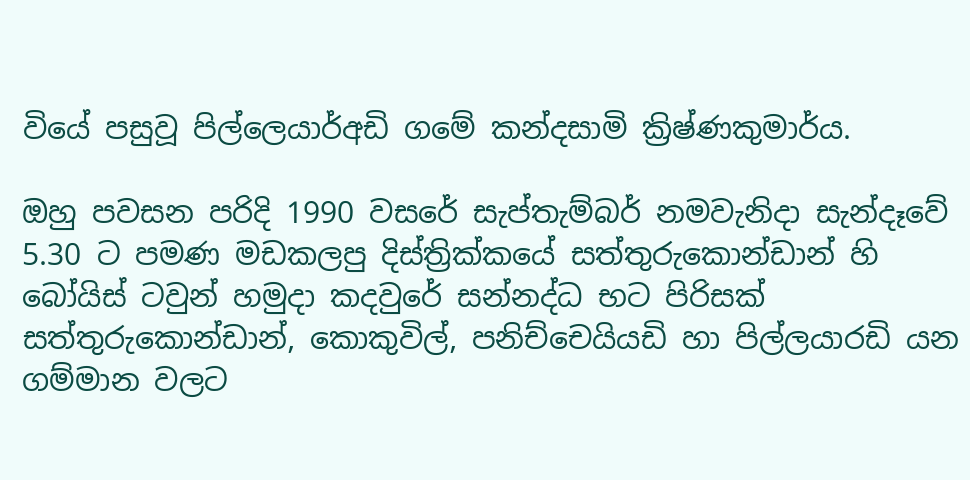වියේ පසුවූ පිල්ලෙයාර්අඩි ගමේ කන්දසාමි ක්‍රිෂ්ණකුමාර්ය.

ඔහු පවසන පරිදි 1990 වසරේ සැප්තැම්බර් නමවැනිදා සැන්දෑවේ 5.30 ට පමණ මඩකලපු දිස්ත්‍රික්කයේ සත්තුරුකොන්ඩාන් හි බෝයිස් ටවුන් හමුදා කදවුරේ සන්නද්ධ භට පිරිසක් සත්තුරුකොන්ඩාන්, කොකුවිල්, පනිච්චෙයියඩි හා පිල්ලයාරඩි යන ගම්මාන වලට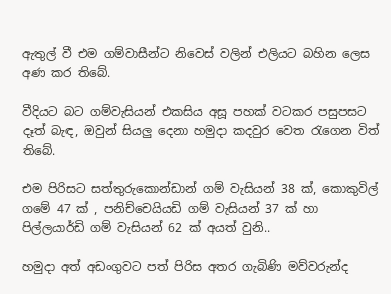ඇතුල් වී එම ගම්වාසීන්ට නිවෙස් වලින් එලියට බහින ලෙස අණ කර තිබේ.

වීදියට බට ගම්වැසියන් එකසිය අසූ පහක් වටකර පසුපසට දෑත් බැඳ, ඔවුන් සියලු දෙනා හමුදා කදවුර වෙත රැගෙන විත් තිබේ.

එම පිරිසට සත්තුරුකොන්ඩාන් ගම් වැසියන් 38 ක්, කොකුවිල් ගමේ 47 ක් , පනිච්චෙයියඩි ගම් වැසියන් 37 ක් හා පිල්ලයාර්ඩි ගම් වැසියන් 62 ක් අයත් වුනි..

හමුදා අත් අඩංගුවට පත් පිරිස අතර ගැබිණි මව්වරුන්ද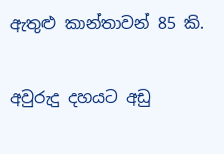ඇතුළු කාන්තාවන් 85 කි.

අවුරුදු දහයට අඩු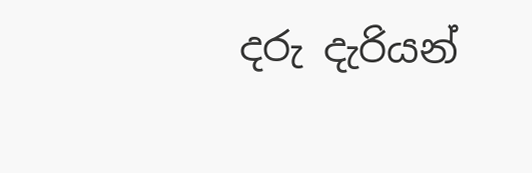දරු දැරියන්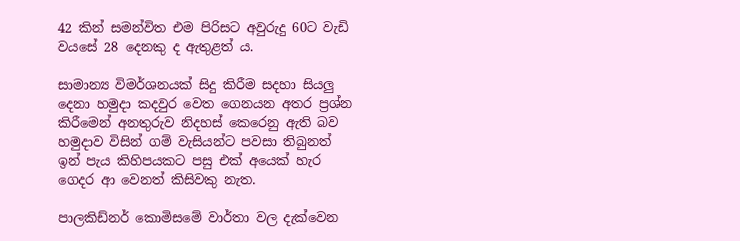42 කින් සමන්විත එම පිරිසට අවුරුදු 60ට වැඩි වයසේ 28 දෙනකු ද ඇතුළත් ය.

සාමාන්‍ය විමර්ශනයක් සිදු කිරීම සදහා සියලු දෙනා හමුදා කදවුර වෙත ගෙනයන අතර ප්‍රශ්න කිරීමෙන් අනතුරුව නිදහස් කෙරෙනු ඇති බව හමුදාව විසින් ගම් වැසියන්ට පවසා තිබුනත් ඉන් පැය කිහිපයකට පසු එක් අයෙක් හැර ගෙදර ආ වෙනත් කිසිවකු නැත.

පාලකිඩ්නර් කොමිසමේ වාර්තා වල දැක්වෙන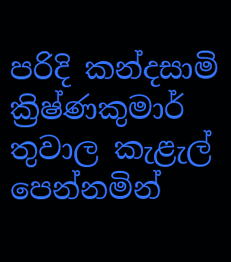පරිදි කන්දසාමි ක්‍රිෂ්ණකුමාර් තුවාල කැළැල් පෙන්නමින්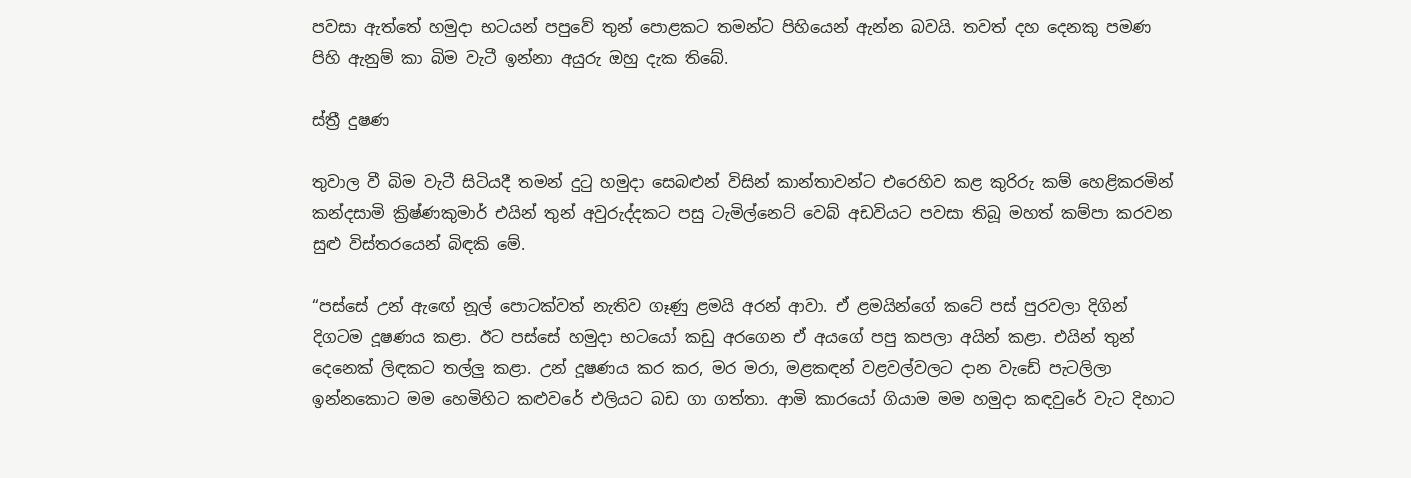පවසා ඇත්තේ හමුදා භටයන් පපුවේ තුන් පොළකට තමන්ට පිහියෙන් ඇන්න බවයි. තවත් දහ දෙනකු පමණ පිහි ඇනුම් කා බිම වැටී ඉන්නා අයුරු ඔහු දැක තිබේ.

ස්ත්‍රී දුෂණ

තුවාල වී බිම වැටී සිටියදී තමන් දුටු හමුදා සෙබළුන් විසින් කාන්තාවන්ට එරෙහිව කළ කුරිරු කම් හෙළිකරමින් කන්දසාමි ක්‍රිෂ්ණකුමාර් එයින් තුන් අවුරුද්දකට පසු ටැමිල්නෙට් වෙබ් අඩවියට පවසා තිබූ මහත් කම්පා කරවන සුළු විස්තරයෙන් බිඳකි මේ.

“පස්සේ උන් ඇඟේ නූල් පොටක්වත් නැතිව ගෑණු ළමයි අරන් ආවා. ඒ ළමයින්ගේ කටේ පස් පුරවලා දිගින් දිගටම දූෂණය කළා. ඊට පස්සේ හමුදා භටයෝ කඩු අරගෙන ඒ අයගේ පපු කපලා අයින් කළා. එයින් තුන් දෙනෙක් ලිඳකට තල්ලු කළා. උන් දූෂණය කර කර, මර මරා, මළකඳන් වළවල්වලට දාන වැඩේ පැටලිලා ඉන්නකොට මම හෙමිහිට කළුවරේ එලියට බඩ ගා ගත්තා. ආමි කාරයෝ ගියාම මම හමුදා කඳවුරේ වැට දිහාට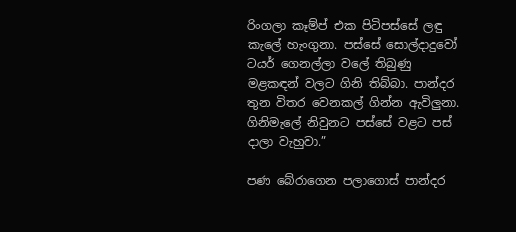රිංගලා කෑම්ප් එක පිටිපස්සේ ලඳු කැලේ හැංගුනා. පස්සේ සොල්දාදුවෝ ටයර් ගෙනල්ලා වලේ තිබුණු මළකඳන් වලට ගිනි තිබ්බා. පාන්දර තුන විතර වෙනකල් ගින්න ඇවිලුනා. ගිනිමැලේ නිවුනට පස්සේ වළට පස් දාලා වැහුවා.”

පණ බේරාගෙන පලාගොස් පාන්දර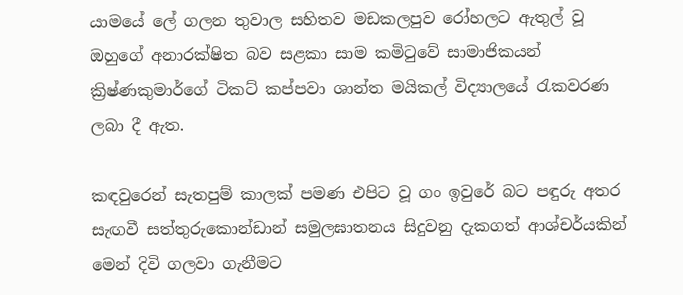යාමයේ ලේ ගලන තුවාල සහිතව මඩකලපුව රෝහලට ඇතුල් වූ ඔහුගේ අනාරක්ෂිත බව සළකා සාම කමිටුවේ සාමාජිකයන් ක්‍රිෂ්ණකුමාර්ගේ ටිකට් කප්පවා ශාන්ත මයිකල් විද්‍යාලයේ රැකවරණ ලබා දී ඇත.

කඳවුරෙන් සැතපුම් කාලක් පමණ එපිට වූ ගං ඉවුරේ බට පඳුරු අතර සැඟවී සත්තුරුකොන්ඩාන් සමුලඝාතනය සිදුවනු දැකගත් ආශ්චර්යකින් මෙන් දිවි ගලවා ගැනීමට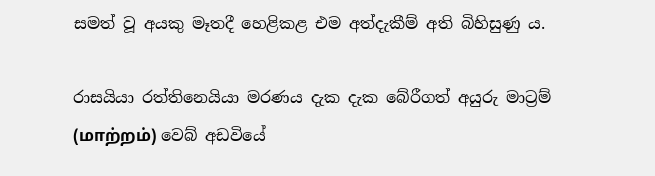සමත් වූ අයකු මෑතදී හෙළිකළ එම අත්දැකීම් අති බිහිසුණු ය.

රාසයියා රත්තිනෙයියා මරණය දැක දැක බේරීගත් අයුරු මාට්‍රම් (மாற்றம்) වෙබ් අඩවියේ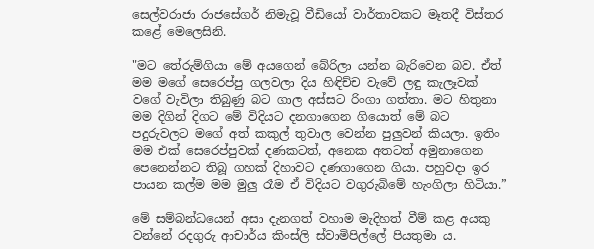සෙල්වරාජා රාජසේගර් නිමැවූ වීඩියෝ වාර්තාවකට මෑතදී විස්තර කළේ මෙලෙසිනි.

"මට තේරුම්ගියා මේ අයගෙන් බේරිලා යන්න බැරිවෙන බව. ඒත් මම මගේ සෙරෙප්පු ගලවලා දිය හිඳිච්ච වැවේ ලඳු කැලෑවක් වගේ වැවිලා තිබුණු බට ගාල අස්සට රිංගා ගත්තා. මට හිතුනා මම දිගින් දිගට මේ විදියට දනගාගෙන ගියොත් මේ බට පදුරුවලට මගේ අත් කකුල් තුවාල වෙන්න පුලුවන් කියලා. ඉතිං මම එක් සෙරෙප්පුවක් දණකටත්, අනෙක අතටත් අමුනාගෙන පෙනෙන්නට තිබූ ගහක් දිහාවට දණගාගෙන ගියා. පහුවදා ඉර පායන කල්ම මම මුලු රෑම ඒ විදියට වගුරුබිමේ හැංගිලා හිටියා.”

මේ සම්බන්ධයෙන් අසා දැනගත් වහාම මැදිහත් වීම් කළ අයකු වන්නේ රදගුරු ආචාර්ය කිංස්ලි ස්වාමිපිල්ලේ පියතුමා ය.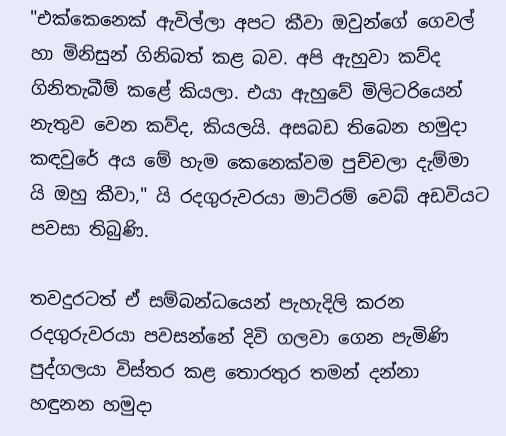"එක්කෙනෙක් ඇවිල්ලා අපට කීවා ඔවුන්ගේ ගෙවල් හා මිනිසුන් ගිනිබත් කළ බව. අපි ඇහුවා කව්ද ගිනිතැබීම් කළේ කියලා. එයා ඇහුවේ මිලිටරියෙන් නැතුව වෙන කව්ද, කියලයි. අසබඩ තිබෙන හමුදා කඳවුරේ අය මේ හැම කෙනෙක්වම පුච්චලා දැම්මා යි ඔහු කීවා," යි රදගුරුවරයා මාට්රම් වෙබ් අඩවියට පවසා තිබුණි.

තවදුරටත් ඒ සම්බන්ධයෙන් පැහැදිලි කරන රදගුරුවරයා පවසන්නේ දිවි ගලවා ගෙන පැමිණි පුද්ගලයා විස්තර කළ තොරතුර තමන් දන්නා හඳුනන හමුදා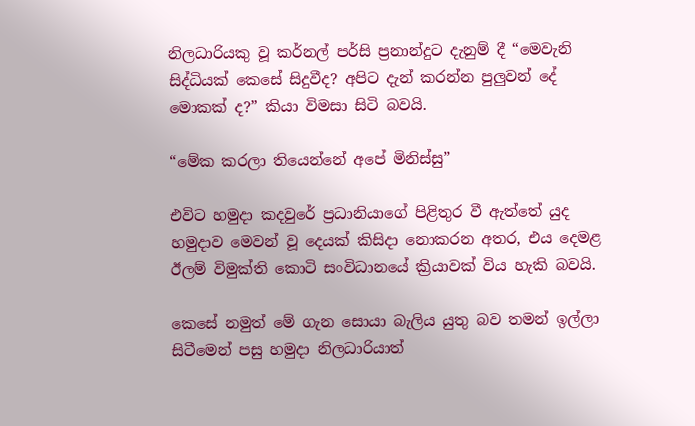නිලධාරියකු වූ කර්නල් පර්සි ප්‍රනාන්දුට දැනුම් දී “මෙවැනි සිද්ධියක් කෙසේ සිදුවීද? අපිට දැන් කරන්න පුලුවන් දේ මොකක් ද?” කියා විමසා සිටි බවයි.

“මේක කරලා තියෙන්නේ අපේ මිනිස්සු”

එවිට හමුදා කදවුරේ ප්‍රධානියාගේ පිළිතුර වී ඇත්තේ යුද හමුදාව මෙවන් වූ දෙයක් කිසිදා නොකරන අතර, එය දෙමළ ඊලම් විමුක්ති කොටි සංවිධානයේ ක්‍රියාවක් විය හැකි බවයි.

කෙසේ නමුත් මේ ගැන සොයා බැලිය යුතු බව තමන් ඉල්ලා සිටීමෙන් පසු හමුදා නිලධාරියාත්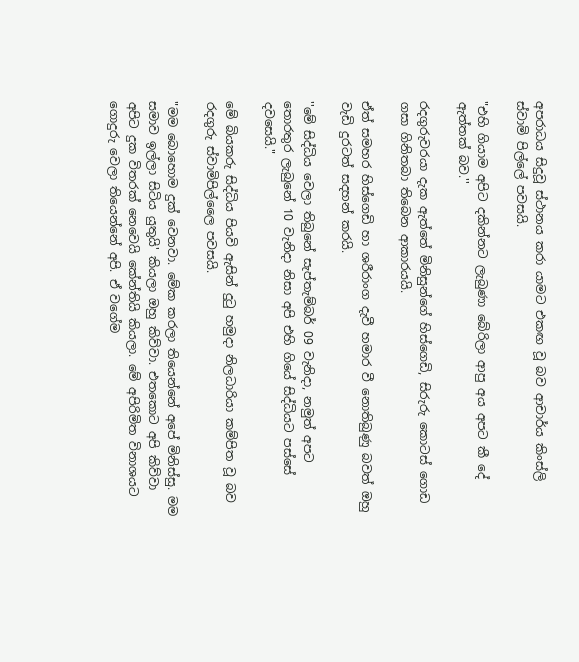අපරාධය සිදුවූ ස්ථානය කරා යාමට එකඟ වූ බව ආචාර්ය කිංස්ලි ස්වාමි පිල්ලේ පවසයි.

"එහි ගියාම අපිට දකින්නට ලැබුණා බේරිලා ආපු අය අපට කී දේ ඇත්තක් බව.''

රදගුරුවරයා දැක ඇත්තේ මිනිසුන්ගේ හිස්ගෙඩි, සිරුරු කොටස් ගොඩ ගසා ගිනිතබා තිබෙන ආකාරයයි.

ඒත් සමහර හිස්ගෙඩි හා ශරීරාංග දැවී හමාර වී නොතිබුණු බවත් ඔහු වැඩි දුරටත් සදහන් කරයි.

''මේ සිද්ධිය වෙලා තිබුනේ සැප්තැම්බර් 09 වැනිදා, නමුත් අපට තොරතුර ලැබුනේ 10 වැනිදා නිසා අපි එහි ගියේ සිද්ධියට පස්සේ දවසෙයි."

මේ බියකරු සිද්ධිය පියවි ඇසින් දුටු හමුදා නිලධාරියා කම්පිත වූ බව රදගුරු ස්වාමිපිල්ලෛ පවසයි.

"මම බොහොම දුක් වෙනවා. මේක කරලා තියෙන්නේ අපේ මිනිස්සු. මම සමාව ඉල්ලා සිටිය යුතුයි' කියලා ඔහු කිව්වා. එතකොට අපි කිව්වා අපිට දුක විතරක් නෙවෙයි කේන්තියි කියලා. මේ අපිරිමිත විනාශයට ගොදුරු වෙලා තියෙන්නේ අපි. ඒ වගේම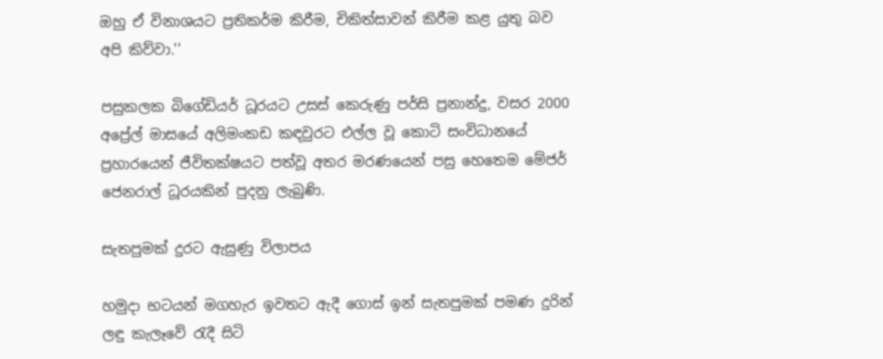ඔහු ඒ විනාශයට ප්‍රතිකර්ම කිරීම, චිකිත්සාවන් කිරීම කළ යුතු බව අපි කිව්වා.''

පසුකලක බිගේඩියර් ධූරයට උසස් කෙරුණු පර්සි ප්‍රනාන්දු, වසර 2000 අප්‍රේල් මාසයේ අලිමංකඩ කඳවුරට එල්ල වූ කොටි සංවිධානයේ ප්‍රහාරයෙන් ජීවිතක්ෂයට පත්වූ අතර මරණයෙන් පසු හෙතෙම මේජර් ජෙනරාල් ධූරයකින් පුදනු ලැබුණි.

සැතපුමක් දුරට ඇසුණු විලාපය

හමුදා භටයන් මගහැර ඉවතට ඇදී ගොස් ඉන් සැතපුමක් පමණ දුරින් ලඳු කැලෑවේ රැදී සිටි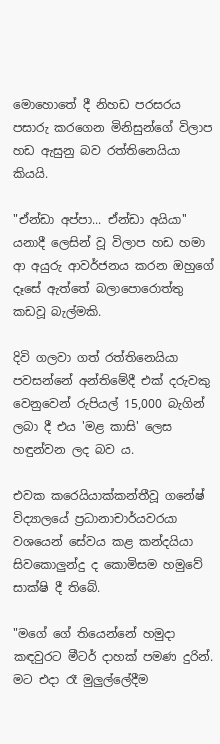මොහොතේ දී නිහඩ පරසරය පසාරු කරගෙන මිනිසුන්ගේ විලාප හඩ ඇසුනු බව රත්තිනෙයියා කියයි.

"ඒන්ඩා අප්පා... ඒන්ඩා අයියා'' යනාදී ලෙසින් වූ විලාප හඩ හමා ආ අයුරු ආවර්ජනය කරන ඔහුගේ දෑසේ ඇත්තේ බලාපොරොත්තු කඩවූ බැල්මකි.

දිවි ගලවා ගත් රත්තිනෙයියා පවසන්නේ අන්තිමේදී එක් දරුවකු වෙනුවෙන් රුපියල් 15,000 බැගින් ලබා දී එය 'මළ කාසි' ලෙස හඳුන්වන ලද බව ය.

එවක කරෙයියාක්කන්තීවූ ගනේෂ් විද්‍යාලයේ ප්‍රධානාචාර්යවරයා වශයෙන් සේවය කළ කන්දයියා සිවකොලුන්දු ද කොමිසම හමුවේ සාක්ෂි දී තිබේ.

"මගේ ගේ තියෙන්නේ හමුදා කඳවුරට මීටර් දාහක් පමණ දුරින්. මට එදා රෑ මුලුල්ලේදීම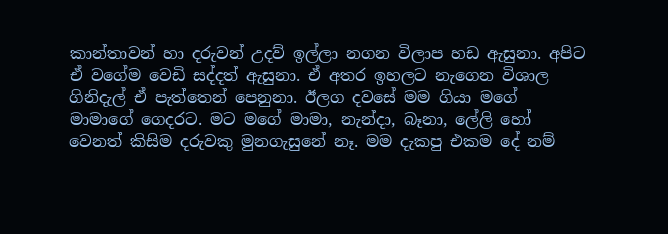කාන්තාවන් හා දරුවන් උදව් ඉල්ලා නගන විලාප හඩ ඇසුනා. අපිට ඒ වගේම වෙඩි සද්දත් ඇසුනා. ඒ අතර ඉහලට නැගෙන විශාල ගිනිදැල් ඒ පැත්තෙන් පෙනුනා. ඊලග දවසේ මම ගියා මගේ මාමාගේ ගෙදරට. මට මගේ මාමා, නැන්දා, බෑනා, ලේලි හෝ වෙනත් කිසිම දරුවකු මුනගැසුනේ නෑ. මම දැකපු එකම දේ නම්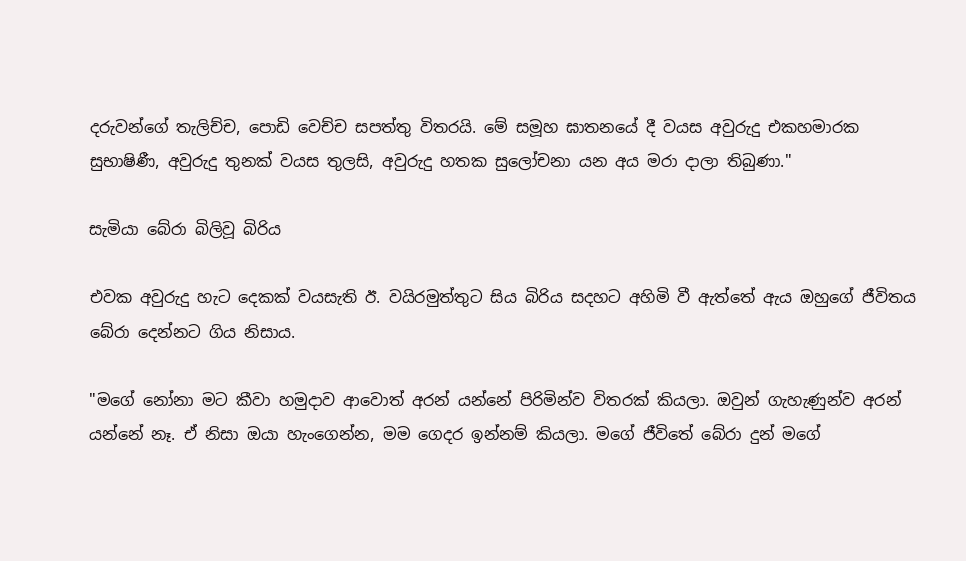දරුවන්ගේ තැලිච්ච, පොඩි වෙච්ච සපත්තු විතරයි. මේ සමූහ ඝාතනයේ දී වයස අවුරුදු එකහමාරක සුභාෂිණී, අවුරුදු තුනක් වයස තුලසි, අවුරුදු හතක සුලෝචනා යන අය මරා දාලා තිබුණා."

සැමියා බේරා බිලිවූ බිරිය

එවක අවුරුදු හැට දෙකක් වයසැති ඊ. වයිරමුත්තුට සිය බිරිය සදහට අහිමි වී ඇත්තේ ඇය ඔහුගේ ජීවිතය බේරා දෙන්නට ගිය නිසාය.

"මගේ නෝනා මට කීවා හමුදාව ආවොත් අරන් යන්නේ පිරිමින්ව විතරක් කියලා. ඔවුන් ගැහැණුන්ව අරන් යන්නේ නෑ. ඒ නිසා ඔයා හැංගෙන්න, මම ගෙදර ඉන්නම් කියලා. මගේ ජීවිතේ බේරා දුන් මගේ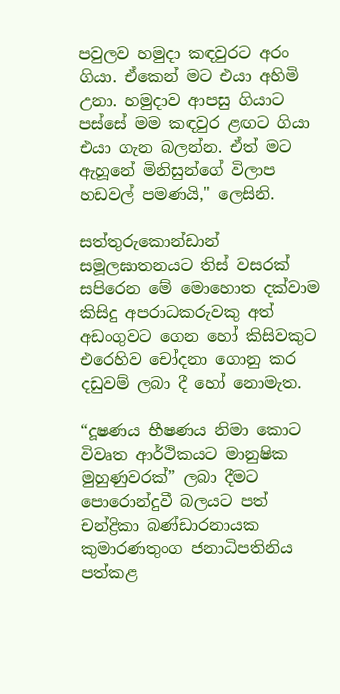පවුලව හමුදා කඳවුරට අරං ගියා. ඒකෙන් මට එයා අහිමි උනා. හමුදාව ආපසු ගියාට පස්සේ මම කඳවුර ළඟට ගියා එයා ගැන බලන්න. ඒත් මට ඇහූනේ මිනිසුන්ගේ විලාප හඩවල් පමණයි," ලෙසිනි.

සත්තුරුකොන්ඩාන් සමූලඝාතනයට තිස් වසරක් සපිරෙන මේ මොහොත දක්වාම කිසිදු අපරාධකරුවකු අත් අඩංගුවට ගෙන හෝ කිසිවකුට එරෙහිව චෝදනා ගොනු කර දඩුවම් ලබා දී හෝ නොමැත.

“දූෂණය භීෂණය නිමා කොට විවෘත ආර්ථිකයට මානුෂික මුහුණුවරක්” ලබා දීමට පොරොන්දුවී බලයට පත් චන්ද්‍රිකා බණ්ඩාරනායක කුමාරණතුංග ජනාධිපතිනිය පත්කළ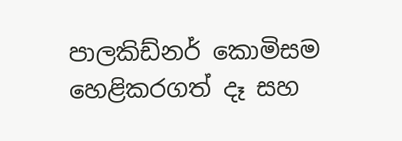පාලකිඩ්නර් කොමිසම හෙළිකරගත් දෑ සහ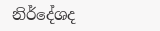නිර්දේශද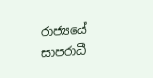රාජ්‍යයේ සාපරාධී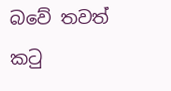බවේ තවත් කටු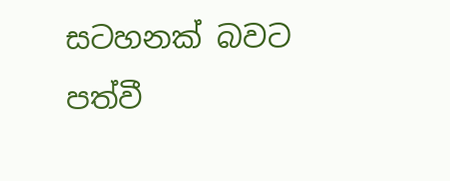සටහනක් බවට පත්වී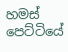හමස් පෙට්ටියේ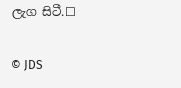ලැග සිටී.☐

© JDS